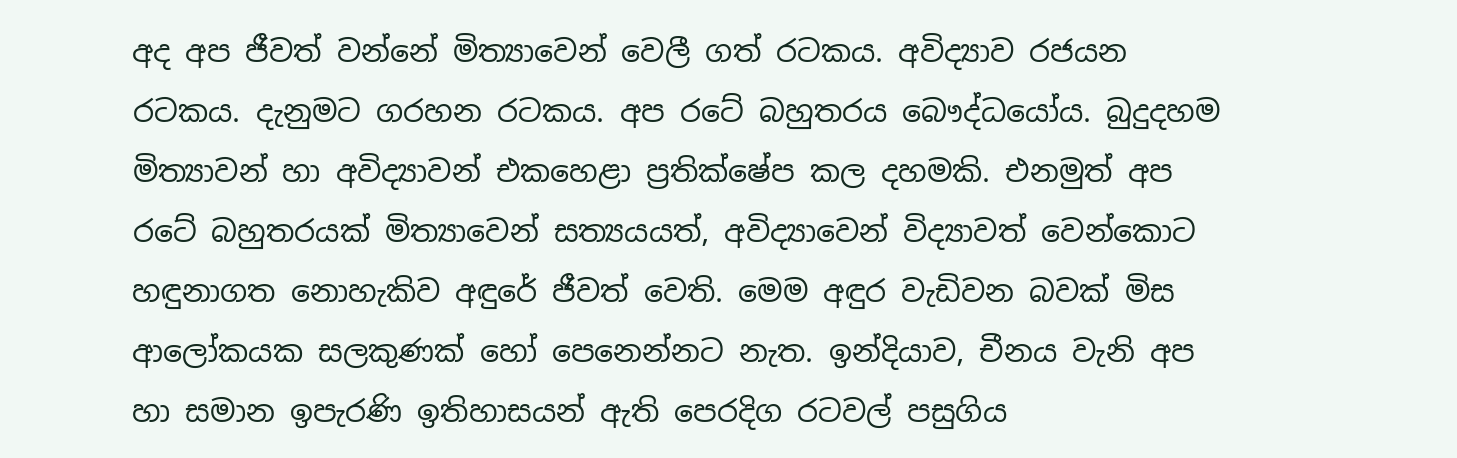අද අප ජීවත් වන්නේ මිත්‍යාවෙන් වෙලී ගත් රටකය. අවිද්‍යාව රජයන රටකය. දැනුමට ගරහන රටකය. අප රටේ බහුතරය බෞද්ධයෝය. බුදුදහම මිත්‍යාවන් හා අවිද්‍යාවන් එකහෙළා ප්‍රතික්ෂේප කල දහමකි. එනමුත් අප රටේ බහුතරයක් මිත්‍යාවෙන් සත්‍යයයත්, අවිද්‍යාවෙන් විද්‍යාවත් වෙන්කොට හඳුනාගත නොහැකිව අඳුරේ ජීවත් වෙති. මෙම අඳුර වැඩිවන බවක් මිස ආලෝකයක සලකුණක් හෝ පෙනෙන්නට නැත. ඉන්දියාව, චීනය වැනි අප හා සමාන ඉපැරණි ඉතිහාසයන් ඇති පෙරදිග රටවල් පසුගිය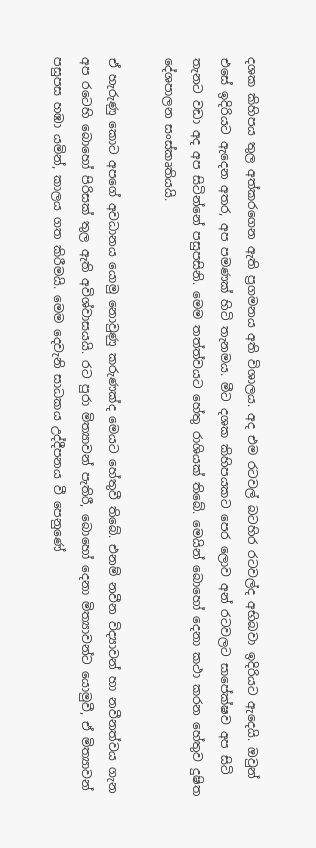දශක කිහිපය තුල අත්කරගෙන ඇති ප්‍රගමනය අති විශාලය. අද එම රටවල් බටහිර රටවල්ද අභිබවා ඉදිරියට ඇදෙයි. ඔවුන් එසේ ඉදිරියට ඇදෙන අතර, අප පමණක් හිටි තැනමය. මීට දශක කිහිපයකට පෙර ලොව අන් රටවලට සාපේක්ෂව අප සිටි තැනට වඩා අද අප සිටින්නේ පසුපසිනි. මෙම තත්ත්වයට හේතු රාශියක් තිබේ. මෙයින් බොහෝ දෙනා කථා කරන හේතුව දුෂිත දේශපාලන සංස්කෘතියයි.

ඒ හැරුණු කොට අපගේ අවධානය යොමු නොවුණු කරුණක්ද මෙයට හේතුවී තිබේ. එනම් නවීන විද්‍යාවන් හා නවීනත්වය ගැන අප රටෙහි බොහෝ පිරිසක් තුල ඇති අවිශ්වාසයයි. රට පුරා මිත්‍යාවන් පැතිරී, බොහෝ දෙනා මිත්‍යාවන්ට යොමුවී, ඒ මිත්‍යාවන් පසුපස හඹා යමින්, කාලය ගත කිරීමයි. මෙම දෙවැනි සාධකය උද්දීපනය වී පෙනුණේ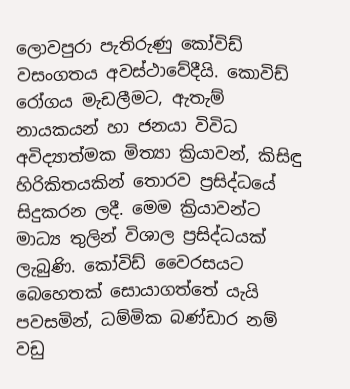ලොවපුරා පැතිරුණු කෝවිඩ් වසංගතය අවස්ථාවේදීයි. කොවිඩ් රෝගය මැඩලීමට, ඇතැම් නායකයන් හා ජනයා විවිධ අවිද්‍යාත්මක මිත්‍යා ක්‍රියාවන්, කිසිඳු හිරිකිතයකින් තොරව ප්‍රසිද්ධයේ සිදුකරන ලදී. මෙම ක්‍රියාවන්ට මාධ්‍ය තුලින් විශාල ප්‍රසිද්ධයක් ලැබුණි. කෝවිඩ් වෛරසයට බෙහෙතක් සොයාගත්තේ යැයි පවසමින්, ධම්මික බණ්ඩාර නම් වඩු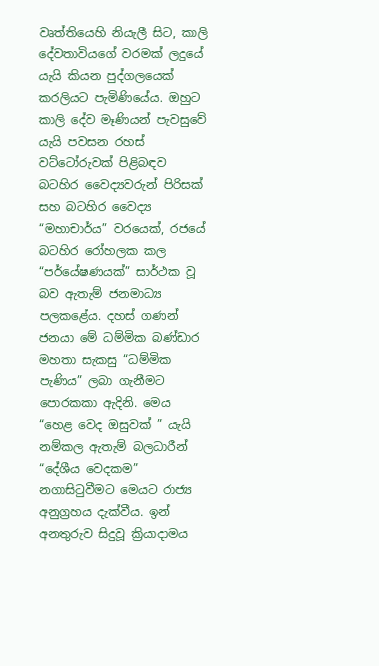වෘත්තියෙහි නියැලී සිට, කාලි දේවතාවියගේ වරමක් ලදුයේ යැයි කියන පුද්ගලයෙක් කරලියට පැමිණියේය. ඔහුට කාලි දේව මෑණියන් පැවසුවේ යැයි පවසන රහස් වට්ටෝරුවක් පිළිබඳව බටහිර වෛද්‍යවරුන් පිරිසක් සහ බටහිර වෛද්‍ය “මහාචාර්ය” වරයෙක්, රජයේ බටහිර රෝහලක කල “පර්යේෂණයක්” සාර්ථක වූ බව ඇතැම් ජනමාධ්‍ය පලකළේය. දහස් ගණන් ජනයා මේ ධම්මික බණ්ඩාර මහතා සැකසු “ධම්මික පැණිය” ලබා ගැනීමට පොරකකා ඇදිනි. මෙය “හෙළ වෙද ඔසුවක් ” යැයි නම්කල ඇතැම් බලධාරීන් “දේශීය වෙදකම” නගාසිටුවීමට මෙයට රාජ්‍ය අනුග්‍රහය දැක්වීය. ඉන් අනතුරුව සිදුවූ ක්‍රියාදාමය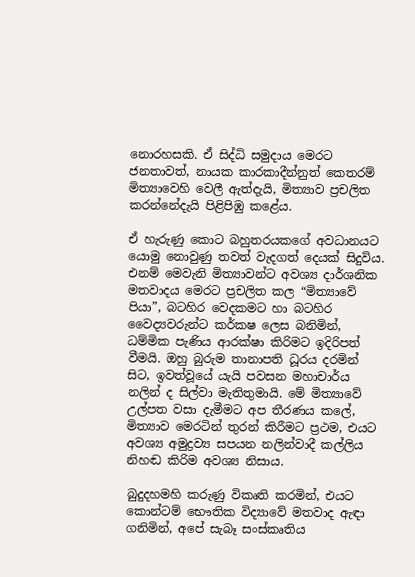නොරහසකි. ඒ සිද්ධි සමුදාය මෙරට ජනතාවත්, නායක කාරකාදීන්නුත් කෙතරම් මිත්‍යාවෙහි වෙලී ඇත්දැයි, මිත්‍යාව ප්‍රචලිත කරන්නේදැයි පිළිපිඹු කළේය.

ඒ හැරුණු කොට බහුතරයකගේ අවධානයට යොමු නොවුණු තවත් වැදගත් දෙයක් සිදුවිය. එනම් මෙවැනි මිත්‍යාවන්ට අවශ්‍ය දාර්ශනික මතවාදය මෙරට ප්‍රචලිත කල “මිත්‍යාවේ පියා”, බටහිර වෙදකමට හා බටහිර වෛද්‍යවරුන්ට කර්කෂ ලෙස බනිමින්, ධම්මික පැණිය ආරක්ෂා කිරිමට ඉදිරිපත් වීමයි. ඔහු බුරුම තානාපති ධූරය දරමින් සිට, ඉවත්වූයේ යැයි පවසන මහාචාර්ය නලින් ද සිල්වා මැතිතුමායි. මේ මිත්‍යාවේ උල්පත වසා දැමීමට අප තීරණය කලේ, මිත්‍යාව මෙරටින් තුරන් කිරීමට ප්‍රථම, එයට අවශ්‍ය අමුද්‍රව්‍ය සපයන නලින්වාදී කල්ලිය නිහඬ කිරිම අවශ්‍ය නිසාය.

බුදුදහමහි කරුණු විකෘති කරමින්, එයට කොන්ටම් භෞතික විද්‍යාවේ මතවාද ඇඳා ගනිමින්, අපේ සැබෑ සංස්කෘතිය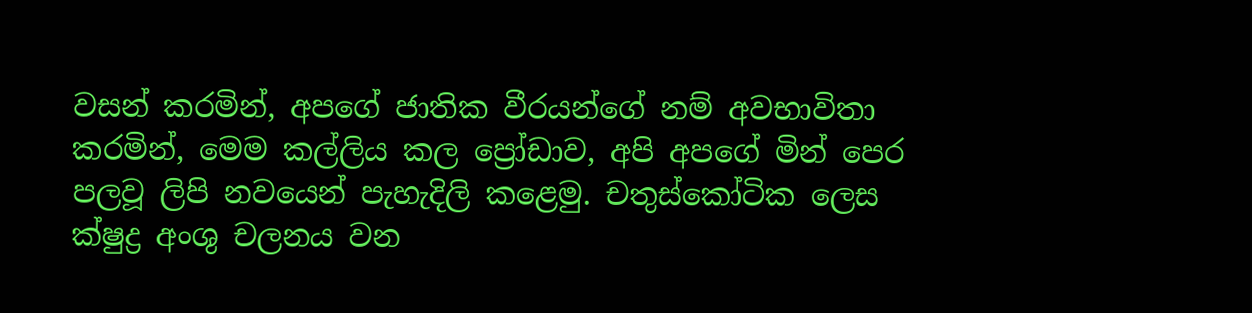වසන් කරමින්, අපගේ ජාතික වීරයන්ගේ නම් අවභාවිතා කරමින්, මෙම කල්ලිය කල ප්‍රෝඩාව, අපි අපගේ මින් පෙර පලවූ ලිපි නවයෙන් පැහැදිලි කළෙමු. චතුස්කෝටික ලෙස ක්ෂුද්‍ර අංශු චලනය වන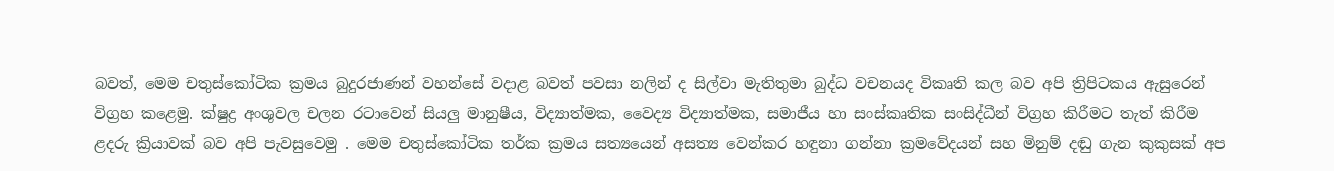බවත්, මෙම චතුස්කෝටික ක්‍රමය බුදුරජාණන් වහන්සේ වදාළ බවත් පවසා නලින් ද සිල්වා මැතිතුමා බුද්ධ වචනයද විකෘති කල බව අපි ත්‍රිපිටකය ඇසුරෙන් විග්‍රහ කළෙමු. ක්ෂුද්‍ර අංශුවල චලන රටාවෙන් සියලු මානුෂීය, විද්‍යාත්මක, වෛද්‍ය විද්‍යාත්මක, සමාජීය හා සංස්කෘතික සංසිද්ධීන් විග්‍රහ කිරීමට තැත් කිරීම ළදරු ක්‍රියාවක් බව අපි පැවසුවෙමු . මෙම චතුස්කෝටික තර්ක ක්‍රමය සත්‍යයෙන් අසත්‍ය වෙන්කර හඳුනා ගන්නා ක්‍රමවේදයන් සහ මිනුම් දඬු ගැන කුකුසක් අප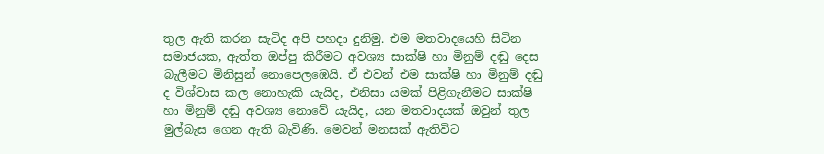තුල ඇති කරන සැටිද අපි පහදා දුනිමු. එම මතවාදයෙහි සිටින සමාජයක, ඇත්ත ඔප්පු කිරීමට අවශ්‍ය සාක්ෂි හා මිනුම් දඬු දෙස බැලීමට මිනිසුන් නොපෙලඹෙයි. ඒ එවන් එම සාක්ෂි හා මිනුම් දඬු ද විශ්වාස කල නොහැකි යැයිද, එනිසා යමක් පිළිගැනීමට සාක්ෂි හා මිනුම් දඬු අවශ්‍ය නොවේ යැයිද, යන මතවාදයක් ඔවුන් තුල මුල්බැස ගෙන ඇති බැවිණි. මෙවන් මනසක් ඇතිවිට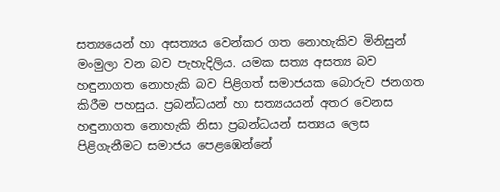සත්‍යයෙන් හා අසත්‍යය වෙන්කර ගත නොහැකිව මිනිසුන් මංමුලා වන බව පැහැදිලිය. යමක සත්‍ය අසත්‍ය බව හඳුනාගත නොහැකි බව පිළිගත් සමාජයක බොරුව ජනගත කිරීම පහසුය. ප්‍රබන්ධයන් හා සත්‍යයයන් අතර වෙනස හඳුනාගත නොහැකි නිසා ප්‍රබන්ධයන් සත්‍යය ලෙස පිළිගැනීමට සමාජය පෙළඹෙන්නේ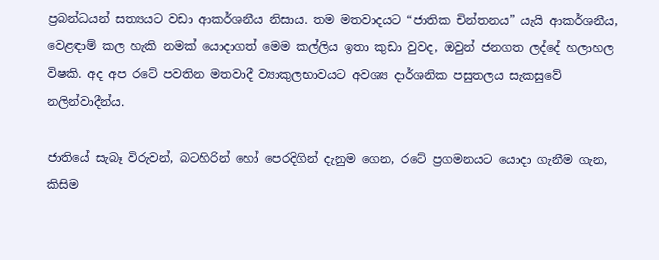ප්‍රබන්ධයන් සත්‍යයට වඩා ආකර්ශනීය නිසාය. තම මතවාදයට “ජාතික චින්තනය” යැයි ආකර්ශනීය, වෙළඳාම් කල හැකි නමක් යොදාගත් මෙම කල්ලිය ඉතා කුඩා වුවද, ඔවුන් ජනගත ලද්දේ හලාහල විෂකි. අද අප රටේ පවතින මතවාදී ව්‍යාකුලභාවයට අවශ්‍ය දාර්ශනික පසුතලය සැකසුවේ නලින්වාදීන්ය.

ජාතියේ සැබෑ විරුවන්, බටහිරින් හෝ පෙරදිගින් දැනුම ගෙන, රටේ ප්‍රගමනයට යොදා ගැනීම ගැන, කිසිම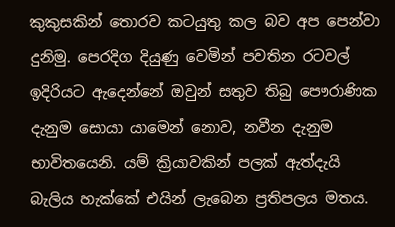කුකුසකින් තොරව කටයුතු කල බව අප පෙන්වා දුනිමු. පෙරදිග දියුණු වෙමින් පවතින රටවල් ඉදිරියට ඇදෙන්නේ ඔවුන් සතුව තිබු පෞරාණික දැනුම සොයා යාමෙන් නොව, නවීන දැනුම භාවිතයෙනි. යම් ක්‍රියාවකින් පලක් ඇත්දැයි බැලිය හැක්කේ එයින් ලැබෙන ප්‍රතිපලය මතය.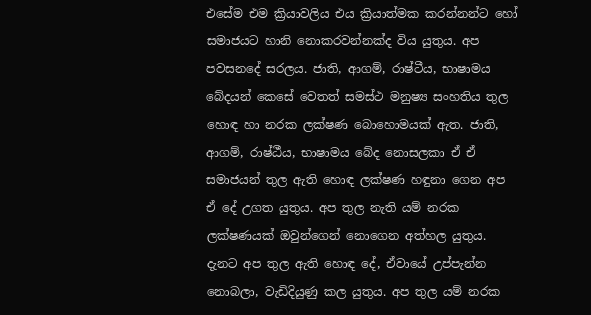එසේම එම ක්‍රියාවලිය එය ක්‍රියාත්මක කරන්නන්ට හෝ සමාජයට හානි නොකරවන්නක්ද විය යුතුය. අප පවසනදේ සරලය. ජාති, ආගම්, රාෂ්ටීය, භාෂාමය බේදයන් කෙසේ වෙතත් සමස්ථ මනුෂ්‍ය සංහතිය තුල හොඳ හා නරක ලක්ෂණ බොහොමයක් ඇත. ජාති, ආගම්, රාෂ්ඨීය, භාෂාමය බේද නොසලකා ඒ ඒ සමාජයන් තුල ඇති හොඳ ලක්ෂණ හඳුනා ගෙන අප ඒ දේ උගත යුතුය. අප තුල නැති යම් නරක ලක්ෂණයක් ඔවුන්ගෙන් නොගෙන අත්හල යුතුය. දැනට අප තුල ඇති හොඳ දේ, ඒවායේ උප්පැන්න නොබලා, වැඩිදියුණු කල යුතුය. අප තුල යම් නරක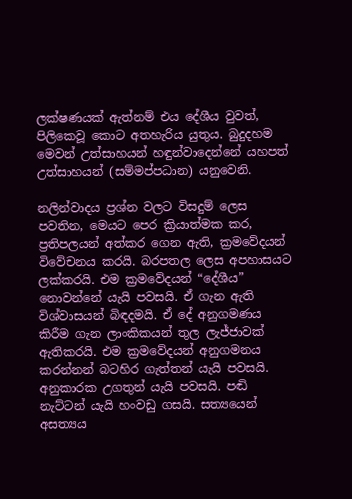ලක්ෂණයක් ඇත්නම් එය දේශීය වුවත්, පිලිකෙවූ කොට අතහැරිය යුතුය. බුදුදහම මෙවන් උත්සාහයන් හඳුන්වාදෙන්නේ යහපත් උත්සාහයන් (සම්මප්පධාන) යනුවෙනි.

නලින්වාදය ප්‍රශ්න වලට විසදුම් ලෙස පවතින, මෙයට පෙර ක්‍රියාත්මක කර, ප්‍රතිපලයන් අත්කර ගෙන ඇති, ක්‍රමවේදයන් විවේචනය කරයි. බරපතල ලෙස අපහාසයට ලක්කරයි. එම ක්‍රමවේදයන් “දේශීය” නොවන්නේ යැයි පවසයි. ඒ ගැන ඇති විශ්වාසයන් බිඳදමයි. ඒ දේ අනුගමණය කිරීම ගැන ලාංකිකයන් තුල ලැජ්ජාවක් ඇතිකරයි. එම ක්‍රමවේදයන් අනුගමනය කරන්නන් බටහිර ගැත්තන් යැයි පවසයි. අනුකාරක උගතුන් යැයි පවසයි. පඬි නැට්ටන් යැයි හංවඩු ගසයි. සත්‍යයෙන් අසත්‍යය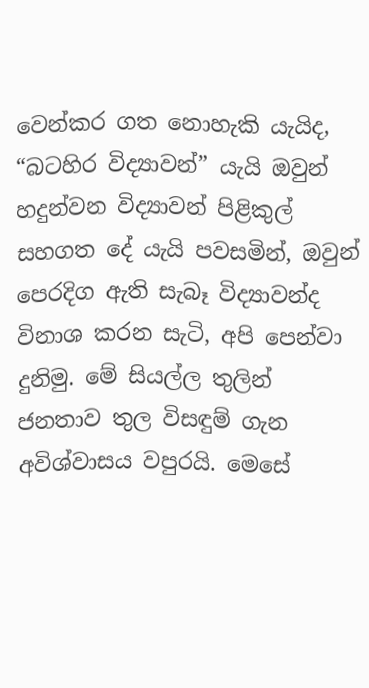වෙන්කර ගත නොහැකි යැයිද, “බටහිර විද්‍යාවන්” යැයි ඔවුන් හදුන්වන විද්‍යාවන් පිළිකුල් සහගත දේ යැයි පවසමින්, ඔවුන් පෙරදිග ඇති සැබෑ විද්‍යාවන්ද විනාශ කරන සැටි, අපි පෙන්වා දුනිමු. මේ සියල්ල තුලින් ජනතාව තුල විසඳුම් ගැන අවිශ්වාසය වපුරයි. මෙසේ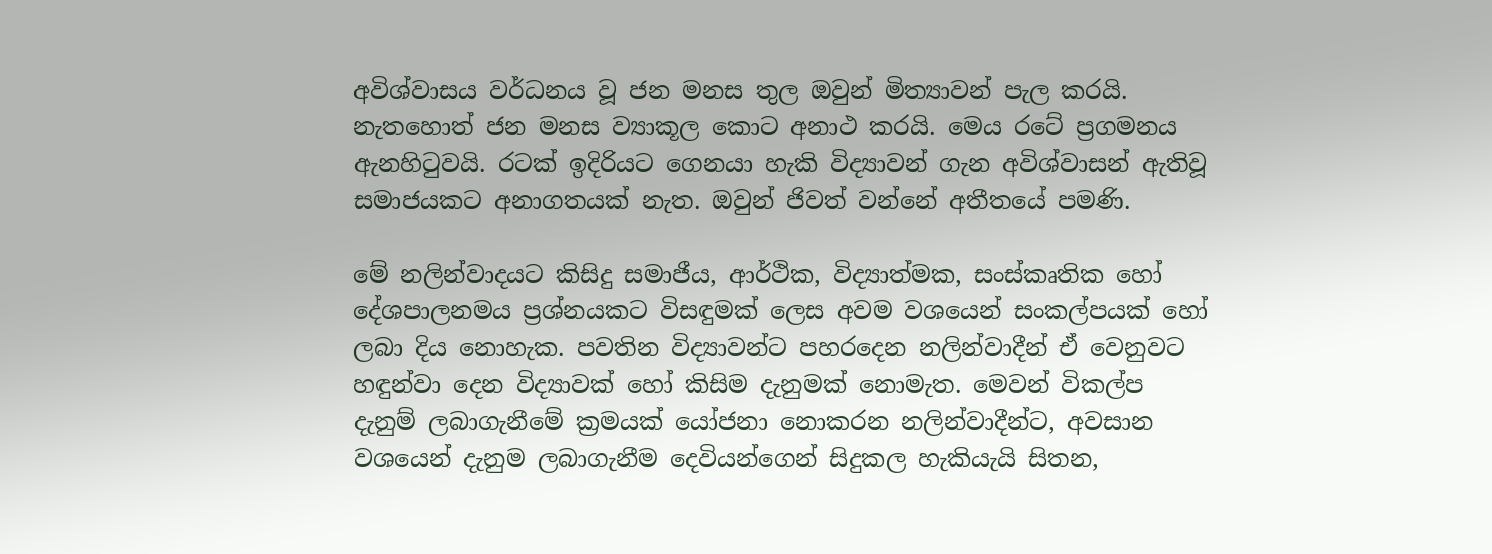අවිශ්වාසය වර්ධනය වූ ජන මනස තුල ඔවුන් මිත්‍යාවන් පැල කරයි. නැතහොත් ජන මනස ව්‍යාකූල කොට අනාථ කරයි. මෙය රටේ ප්‍රගමනය ඇනහිටුවයි. රටක් ඉදිරියට ගෙනයා හැකි විද්‍යාවන් ගැන අවිශ්වාසන් ඇතිවූ සමාජයකට අනාගතයක් නැත. ඔවුන් ජිවත් වන්නේ අතීතයේ පමණි.

මේ නලින්වාදයට කිසිදු සමාජීය, ආර්ථික, විද්‍යාත්මක, සංස්කෘතික හෝ දේශපාලනමය ප්‍රශ්නයකට විසඳුමක් ලෙස අවම වශයෙන් සංකල්පයක් හෝ ලබා දිය නොහැක. පවතින විද්‍යාවන්ට පහරදෙන නලින්වාදීන් ඒ වෙනුවට හඳුන්වා දෙන විද්‍යාවක් හෝ කිසිම දැනුමක් නොමැත. මෙවන් විකල්ප දැනුම් ලබාගැනීමේ ක්‍රමයක් යෝජනා නොකරන නලින්වාදීන්ට, අවසාන වශයෙන් දැනුම ලබාගැනීම දෙවියන්ගෙන් සිදුකල හැකියැයි සිතන,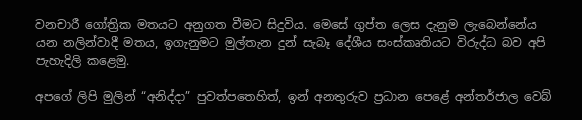වනචාරී ගෝත්‍රික මතයට අනුගත වීමට සිදුවිය. මෙසේ ගුප්ත ලෙස දැනුම ලැබෙන්නේය යන නලින්වාදී මතය, ඉගැනුමට මුල්තැන දුන් සැබෑ දේශීය සංස්කෘතියට විරුද්ධ බව අපි පැහැදිලි කළෙමු.

අපගේ ලිපි මුලින් “අනිද්දා” පුවත්පතෙහිත්, ඉන් අනතුරුව ප්‍රධාන පෙළේ අන්තර්ජාල වෙබ්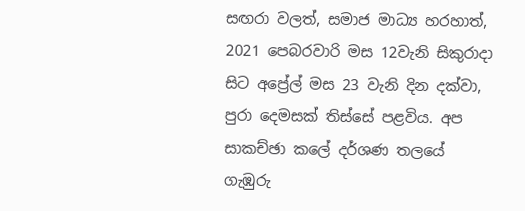සඟරා වලත්, සමාජ මාධ්‍ය හරහාත්, 2021 පෙබරවාරි මස 12වැනි සිකුරාදා සිට අප්‍රේල් මස 23 වැනි දින දක්වා, පුරා දෙමසක් තිස්සේ පළවිය. අප සාකච්ඡා කලේ දර්ශණ තලයේ ගැඹුරු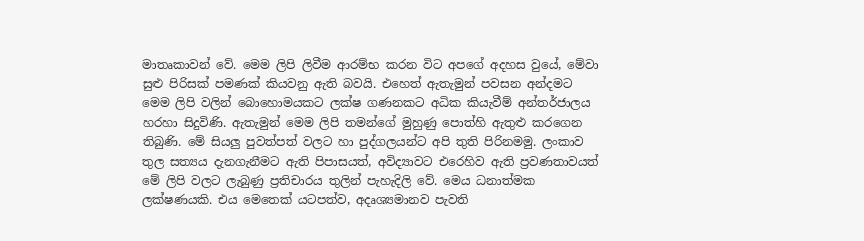මාතෘකාවන් වේ. මෙම ලිපි ලිවීම ආරම්භ කරන විට අපගේ අදහස වුයේ, මේවා සුළු පිරිසක් පමණක් කියවනු ඇති බවයි. එහෙත් ඇතැමුන් පවසන අන්දමට මෙම ලිපි වලින් බොහොමයකට ලක්ෂ ගණනකට අධික කියැවීම් අන්තර්ජාලය හරහා සිදුවිණි. ඇතැමුන් මෙම ලිපි තමන්ගේ මුහුණු පොත්හි ඇතුළු කරගෙන තිබුණි. මේ සියලු පුවත්පත් වලට හා පුද්ගලයන්ට අපි තුති පිරිනමමු. ලංකාව තුල සත්‍යය දැනගැනීමට ඇති පිපාසයත්, අවිද්‍යාවට එරෙහිව ඇති ප්‍රවණතාවයත් මේ ලිපි වලට ලැබුණු ප්‍රතිචාරය තුලින් පැහැදිලි වේ. මෙය ධනාත්මක ලක්ෂණයකි. එය මෙතෙක් යටපත්ව, අදෘශ්‍යමානව පැවති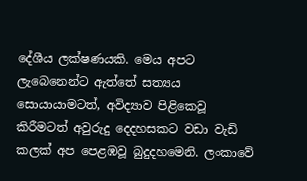දේශීය ලක්ෂණයකි. මෙය අපට ලැබෙනෙන්ට ඇත්තේ සත්‍යය සොයායාමටත්, අවිද්‍යාව පිළිකෙවූ කිරීමටත් අවුරුදු දෙදහසකට වඩා වැඩි කලක් අප පෙළඹවූ බුදුදහමෙනි. ලංකාවේ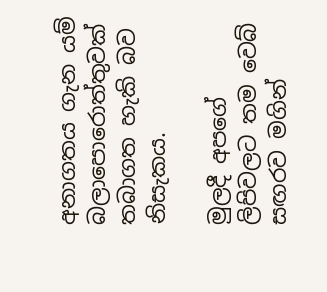අනාගතය ගැන යම් බලාපොරොත්තුවක් තබාගත හැකි බව නිසැකය.

මුලදී අපගේ ලිපිවලට තම වෙබ් සඟරව මගින්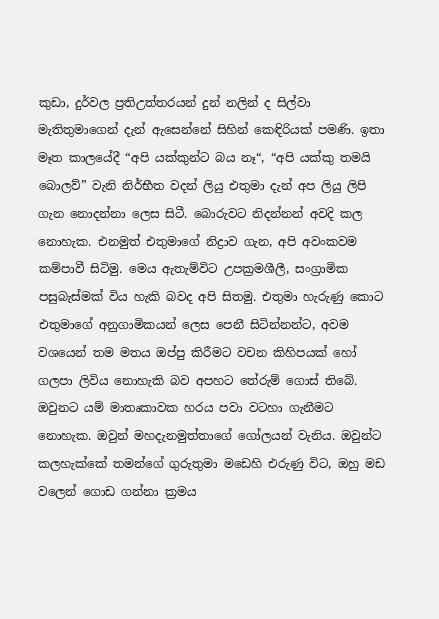කුඩා, දුර්වල ප්‍රතිඋත්තරයන් දුන් නලින් ද සිල්වා මැතිතුමාගෙන් දැන් ඇසෙන්නේ සිහින් කෙඳිරියක් පමණි. ඉතා මෑත කාලයේදී “අපි යක්කුන්ට බය නෑ“, “අපි යක්කු තමයි බොලව්” වැනි නිර්භීත වදන් ලියු එතුමා දැන් අප ලියු ලිපි ගැන නොදන්නා ලෙස සිටී. බොරුවට නිදන්නන් අවදි කල නොහැක. එනමුත් එතුමාගේ නිද්‍රාව ගැන, අපි අවංකවම කම්පාවී සිටිමු. මෙය ඇතැම්විට උපක්‍රමශීලී, සංග්‍රාමික පසුබැස්මක් විය හැකි බවද අපි සිතමු. එතුමා හැරුණු කොට එතුමාගේ අනුගාමිකයන් ලෙස පෙනී සිටින්නන්ට, අවම වශයෙන් තම මතය ඔප්පු කිරීමට වචන කිහිපයක් හෝ ගලපා ලිවිය නොහැකි බව අපහට තේරුම් ගොස් තිබේ. ඔවුනට යම් මාතෘකාවක හරය පවා වටහා ගැනීමට නොහැක. ඔවුන් මහදැනමුත්තාගේ ගෝලයන් වැනිය. ඔවුන්ට කලහැක්කේ තමන්ගේ ගුරුතුමා මඩෙහි එරුණු විට, ඔහු මඩ වලෙන් ගොඩ ගන්නා ක්‍රමය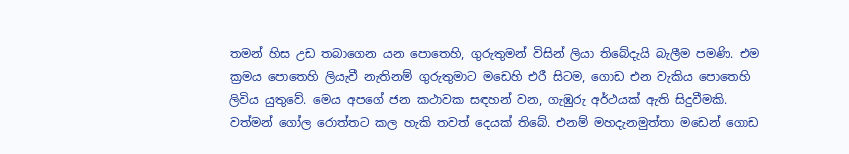තමන් හිස උඩ තබාගෙන යන පොතෙහි, ගුරුතුමන් විසින් ලියා තිබේදැයි බැලීම පමණි. එම ක්‍රමය පොතෙහි ලියැවී නැතිනම් ගුරුතුමාට මඩෙහි එරී සිටම, ගොඩ එන වැකිය පොතෙහි ලිවිය යුතුවේ. මෙය අපගේ ජන කථාවක සඳහන් වන, ගැඹුරු අර්ථයක් ඇති සිදුවීමකි. වත්මන් ගෝල රොත්තට කල හැකි තවත් දෙයක් තිබේ. එනම් මහදැනමුත්තා මඩෙන් ගොඩ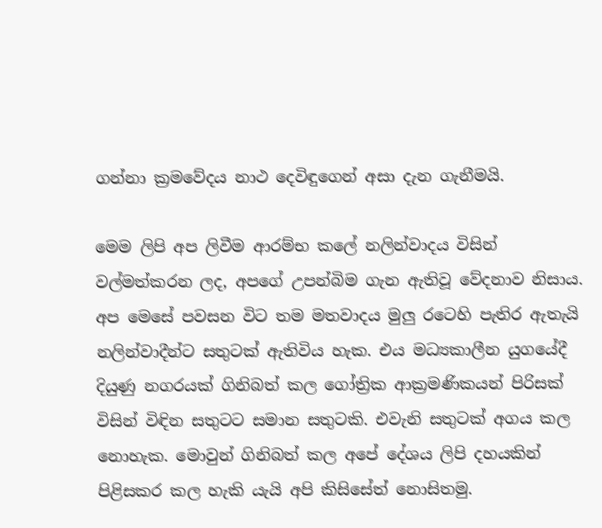ගන්නා ක්‍රමවේදය නාථ දෙවිඳුගෙන් අසා දැන ගැනීමයි.

මෙම ලිපි අප ලිවීම ආරම්භ කලේ නලින්වාදය විසින් වල්මත්කරන ලද, අපගේ උපන්බිම ගැන ඇතිවූ වේදනාව නිසාය. අප මෙසේ පවසන විට තම මතවාදය මුලු රටෙහි පැතිර ඇතැයි නලින්වාදීන්ට සතුටක් ඇතිවිය හැක. එය මධ්‍යකාලීන යුගයේදී දියුණු නගරයක් ගිනිබත් කල ගෝත්‍රික ආක්‍රමණිකයන් පිරිසක් විසින් විඳින සතුටට සමාන සතුටකි. එවැනි සතුටක් අගය කල නොහැක. මොවුන් ගිනිබත් කල අපේ දේශය ලිපි දහයකින් පිළිසකර කල හැකි යැයි අපි කිසිසේත් නොසිතමු.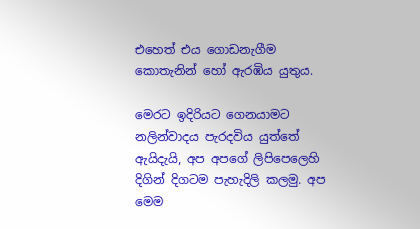එහෙත් එය ගොඩනැගීම කොතැනින් හෝ ඇරඹිය යුතුය.

මෙරට ඉදිරියට ගෙනයාමට නලින්වාදය පැරදවිය යුත්තේ ඇයිදැයි, අප අපගේ ලිපිපෙලෙහි දිගින් දිගටම පැහැදිලි කලමු. අප මෙම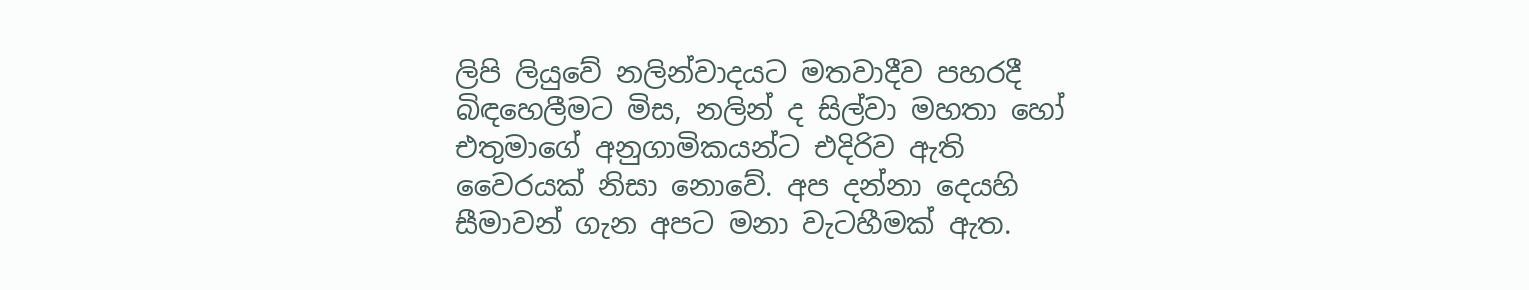ලිපි ලියුවේ නලින්වාදයට මතවාදීව පහරදී බිඳහෙලීමට මිස, නලින් ද සිල්වා මහතා හෝ එතුමාගේ අනුගාමිකයන්ට එදිරිව ඇති වෛරයක් නිසා නොවේ. අප දන්නා දෙයහි සීමාවන් ගැන අපට මනා වැටහීමක් ඇත.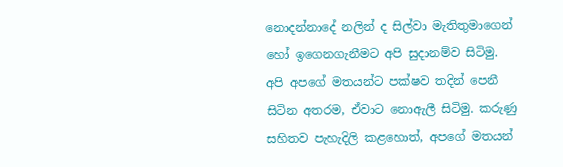නොදන්නාදේ නලින් ද සිල්වා මැතිතුමාගෙන් හෝ ඉගෙනගැනීමට අපි සුදානම්ව සිටිමු. අපි අපගේ මතයන්ට පක්ෂව තදින් පෙනී සිටින අතරම, ඒවාට නොඇලී සිටිමු. කරුණු සහිතව පැහැදිලි කළහොත්, අපගේ මතයන්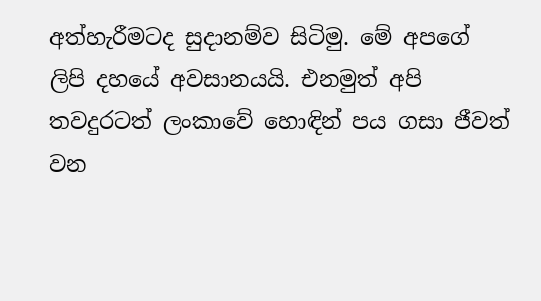අත්හැරීමටද සුදානම්ව සිටිමු. මේ අපගේ ලිපි දහයේ අවසානයයි. එනමුත් අපි තවදුරටත් ලංකාවේ හොඳින් පය ගසා ජීවත් වන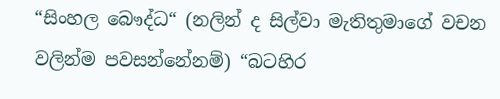“සිංහල බෞද්ධ“ (නලින් ද සිල්වා මැතිතුමාගේ වචන වලින්ම පවසන්නේනම්) “බටහිර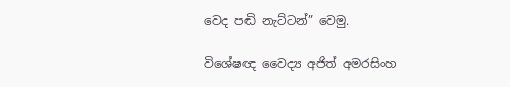වෙද පඬි නැට්ටන්” වෙමු.

විශේෂඥ වෛද්‍ය අජිත් අමරසිංහ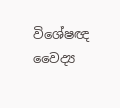විශේෂඥ වෛද්‍ය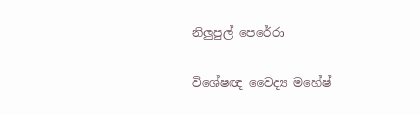නිලුපුල් පෙරේරා

විශේෂඥ වෛද්‍ය මහේෂ්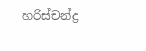හරිස්චන්ද්‍ර